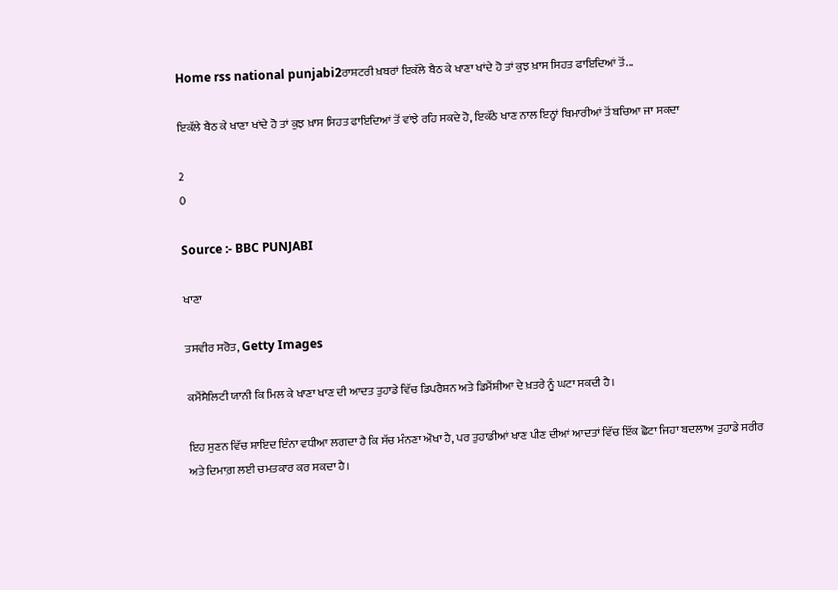Home rss national punjabi2ਰਾਸ਼ਟਰੀ ਖ਼ਬਰਾਂ ਇਕੱਲੇ ਬੈਠ ਕੇ ਖਾਣਾ ਖਾਂਦੇ ਹੋ ਤਾਂ ਕੁਝ ਖ਼ਾਸ ਸਿਹਤ ਫਾਇਦਿਆਂ ਤੋਂ...

ਇਕੱਲੇ ਬੈਠ ਕੇ ਖਾਣਾ ਖਾਂਦੇ ਹੋ ਤਾਂ ਕੁਝ ਖ਼ਾਸ ਸਿਹਤ ਫਾਇਦਿਆਂ ਤੋਂ ਵਾਂਝੇ ਰਹਿ ਸਕਦੇ ਹੋ, ਇਕੱਠੇ ਖਾਣ ਨਾਲ ਇਨ੍ਹਾਂ ਬਿਮਾਰੀਆਂ ਤੋਂ ਬਚਿਆ ਜਾ ਸਕਦਾ

2
0

Source :- BBC PUNJABI

ਖਾਣਾ

ਤਸਵੀਰ ਸਰੋਤ, Getty Images

ਕਮੈਂਸੈਲਿਟੀ ਯਾਨੀ ਕਿ ਮਿਲ ਕੇ ਖਾਣਾ ਖਾਣ ਦੀ ਆਦਤ ਤੁਹਾਡੇ ਵਿੱਚ ਡਿਪਰੈਸ਼ਨ ਅਤੇ ਡਿਮੈਂਸ਼ੀਆ ਦੇ ਖ਼ਤਰੇ ਨੂੰ ਘਟਾ ਸਕਦੀ ਹੈ।

ਇਹ ਸੁਣਨ ਵਿੱਚ ਸ਼ਾਇਦ ਇੰਨਾ ਵਧੀਆ ਲਗਦਾ ਹੈ ਕਿ ਸੱਚ ਮੰਨਣਾ ਔਖਾ ਹੈ, ਪਰ ਤੁਹਾਡੀਆਂ ਖਾਣ ਪੀਣ ਦੀਆਂ ਆਦਤਾਂ ਵਿੱਚ ਇੱਕ ਛੋਟਾ ਜਿਹਾ ਬਦਲਾਅ ਤੁਹਾਡੇ ਸਰੀਰ ਅਤੇ ਦਿਮਾਗ਼ ਲਈ ਚਮਤਕਾਰ ਕਰ ਸਕਦਾ ਹੈ।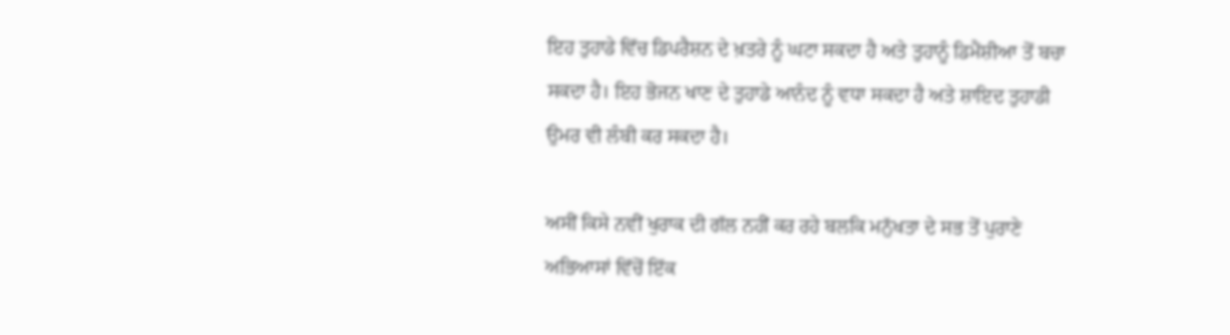ਇਹ ਤੁਹਾਡੇ ਵਿੱਚ ਡਿਪਰੈਸ਼ਨ ਦੇ ਖ਼ਤਰੇ ਨੂੰ ਘਟਾ ਸਕਦਾ ਹੈ ਅਤੇ ਤੁਹਾਨੂੰ ਡਿਮੈਂਸ਼ੀਆ ਤੋਂ ਬਚਾ ਸਕਦਾ ਹੈ। ਇਹ ਭੋਜਨ ਖਾਣ ਦੇ ਤੁਹਾਡੇ ਆਨੰਦ ਨੂੰ ਵਧਾ ਸਕਦਾ ਹੈ ਅਤੇ ਸ਼ਾਇਦ ਤੁਹਾਡੀ ਉਮਰ ਵੀ ਲੰਬੀ ਕਰ ਸਕਦਾ ਹੈ।

ਅਸੀਂ ਕਿਸੇ ਨਵੀਂ ਖੁਰਾਕ ਦੀ ਗੱਲ ਨਹੀਂ ਕਰ ਰਹੇ ਬਲਕਿ ਮਨੁੱਖਤਾ ਦੇ ਸਭ ਤੋਂ ਪੁਰਾਣੇ ਅਭਿਆਸਾਂ ਵਿੱਚੋਂ ਇੱਕ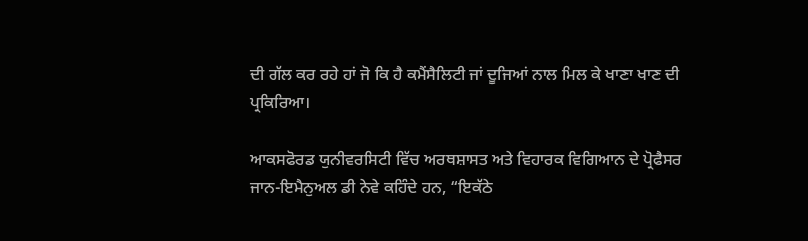ਦੀ ਗੱਲ ਕਰ ਰਹੇ ਹਾਂ ਜੋ ਕਿ ਹੈ ਕਮੈਂਸੈਲਿਟੀ ਜਾਂ ਦੂਜਿਆਂ ਨਾਲ ਮਿਲ ਕੇ ਖਾਣਾ ਖਾਣ ਦੀ ਪ੍ਰਕਿਰਿਆ।

ਆਕਸਫੋਰਡ ਯੁਨੀਵਰਸਿਟੀ ਵਿੱਚ ਅਰਥਸ਼ਾਸਤ ਅਤੇ ਵਿਹਾਰਕ ਵਿਗਿਆਨ ਦੇ ਪ੍ਰੋਫੈਸਰ ਜਾਨ-ਇਮੈਨੁਅਲ ਡੀ ਨੇਵੇ ਕਹਿੰਦੇ ਹਨ, “ਇਕੱਠੇ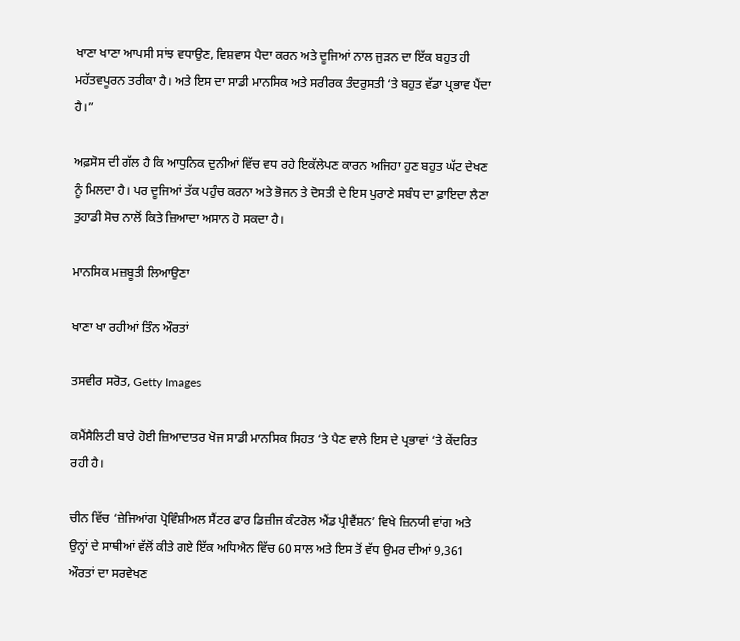ਖਾਣਾ ਖਾਣਾ ਆਪਸੀ ਸਾਂਝ ਵਧਾਉਣ, ਵਿਸ਼ਵਾਸ ਪੈਦਾ ਕਰਨ ਅਤੇ ਦੂਜਿਆਂ ਨਾਲ ਜੁੜਨ ਦਾ ਇੱਕ ਬਹੁਤ ਹੀ ਮਹੱਤਵਪੂਰਨ ਤਰੀਕਾ ਹੈ। ਅਤੇ ਇਸ ਦਾ ਸਾਡੀ ਮਾਨਸਿਕ ਅਤੇ ਸਰੀਰਕ ਤੰਦਰੁਸਤੀ ‘ਤੇ ਬਹੁਤ ਵੱਡਾ ਪ੍ਰਭਾਵ ਪੈਂਦਾ ਹੈ।”

ਅਫ਼ਸੋਸ ਦੀ ਗੱਲ ਹੈ ਕਿ ਆਧੁਨਿਕ ਦੁਨੀਆਂ ਵਿੱਚ ਵਧ ਰਹੇ ਇਕੱਲੇਪਣ ਕਾਰਨ ਅਜਿਹਾ ਹੁਣ ਬਹੁਤ ਘੱਟ ਦੇਖਣ ਨੂੰ ਮਿਲਦਾ ਹੈ। ਪਰ ਦੂਜਿਆਂ ਤੱਕ ਪਹੁੰਚ ਕਰਨਾ ਅਤੇ ਭੋਜਨ ਤੇ ਦੋਸਤੀ ਦੇ ਇਸ ਪੁਰਾਣੇ ਸਬੰਧ ਦਾ ਫ਼ਾਇਦਾ ਲੈਣਾ ਤੁਹਾਡੀ ਸੋਚ ਨਾਲੋਂ ਕਿਤੇ ਜ਼ਿਆਦਾ ਅਸਾਨ ਹੋ ਸਕਦਾ ਹੈ।

ਮਾਨਸਿਕ ਮਜ਼ਬੂਤੀ ਲਿਆਉਣਾ

ਖਾਣਾ ਖਾ ਰਹੀਆਂ ਤਿੰਨ ਔਰਤਾਂ

ਤਸਵੀਰ ਸਰੋਤ, Getty Images

ਕਮੈਂਸੈਲਿਟੀ ਬਾਰੇ ਹੋਈ ਜ਼ਿਆਦਾਤਰ ਖੋਜ ਸਾਡੀ ਮਾਨਸਿਕ ਸਿਹਤ ‘ਤੇ ਪੈਣ ਵਾਲੇ ਇਸ ਦੇ ਪ੍ਰਭਾਵਾਂ ‘ਤੇ ਕੇਂਦਰਿਤ ਰਹੀ ਹੈ।

ਚੀਨ ਵਿੱਚ ‘ਜ਼ੇਜਿਆਂਗ ਪ੍ਰੋਵਿੰਸ਼ੀਅਲ ਸੈਂਟਰ ਫਾਰ ਡਿਜ਼ੀਜ ਕੰਟਰੋਲ ਐਂਡ ਪ੍ਰੀਵੈਂਸ਼ਨ’ ਵਿਖੇ ਜ਼ਿਨਯੀ ਵਾਂਗ ਅਤੇ ਉਨ੍ਹਾਂ ਦੇ ਸਾਥੀਆਂ ਵੱਲੋਂ ਕੀਤੇ ਗਏ ਇੱਕ ਅਧਿਐਨ ਵਿੱਚ 60 ਸਾਲ ਅਤੇ ਇਸ ਤੋਂ ਵੱਧ ਉਮਰ ਦੀਆਂ 9,361 ਔਰਤਾਂ ਦਾ ਸਰਵੇਖਣ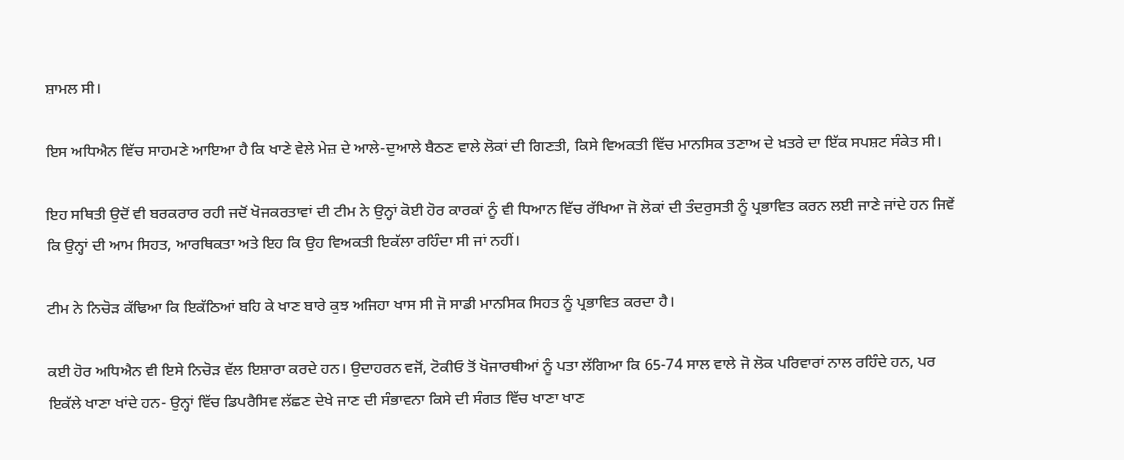ਸ਼ਾਮਲ ਸੀ।

ਇਸ ਅਧਿਐਨ ਵਿੱਚ ਸਾਹਮਣੇ ਆਇਆ ਹੈ ਕਿ ਖਾਣੇ ਵੇਲੇ ਮੇਜ਼ ਦੇ ਆਲੇ-ਦੁਆਲੇ ਬੈਠਣ ਵਾਲੇ ਲੋਕਾਂ ਦੀ ਗਿਣਤੀ, ਕਿਸੇ ਵਿਅਕਤੀ ਵਿੱਚ ਮਾਨਸਿਕ ਤਣਾਅ ਦੇ ਖ਼ਤਰੇ ਦਾ ਇੱਕ ਸਪਸ਼ਟ ਸੰਕੇਤ ਸੀ।

ਇਹ ਸਥਿਤੀ ਉਦੋਂ ਵੀ ਬਰਕਰਾਰ ਰਹੀ ਜਦੋਂ ਖੋਜਕਰਤਾਵਾਂ ਦੀ ਟੀਮ ਨੇ ਉਨ੍ਹਾਂ ਕੋਈ ਹੋਰ ਕਾਰਕਾਂ ਨੂੰ ਵੀ ਧਿਆਨ ਵਿੱਚ ਰੱਖਿਆ ਜੋ ਲੋਕਾਂ ਦੀ ਤੰਦਰੁਸਤੀ ਨੂੰ ਪ੍ਰਭਾਵਿਤ ਕਰਨ ਲਈ ਜਾਣੇ ਜਾਂਦੇ ਹਨ ਜਿਵੇਂ ਕਿ ਉਨ੍ਹਾਂ ਦੀ ਆਮ ਸਿਹਤ, ਆਰਥਿਕਤਾ ਅਤੇ ਇਹ ਕਿ ਉਹ ਵਿਅਕਤੀ ਇਕੱਲਾ ਰਹਿੰਦਾ ਸੀ ਜਾਂ ਨਹੀਂ।

ਟੀਮ ਨੇ ਨਿਚੋੜ ਕੱਢਿਆ ਕਿ ਇਕੱਠਿਆਂ ਬਹਿ ਕੇ ਖਾਣ ਬਾਰੇ ਕੁਝ ਅਜਿਹਾ ਖਾਸ ਸੀ ਜੋ ਸਾਡੀ ਮਾਨਸਿਕ ਸਿਹਤ ਨੂੰ ਪ੍ਰਭਾਵਿਤ ਕਰਦਾ ਹੈ।

ਕਈ ਹੋਰ ਅਧਿਐਨ ਵੀ ਇਸੇ ਨਿਚੋੜ ਵੱਲ ਇਸ਼ਾਰਾ ਕਰਦੇ ਹਨ। ਉਦਾਹਰਨ ਵਜੋਂ, ਟੋਕੀਓ ਤੋਂ ਖੋਜਾਰਥੀਆਂ ਨੂੰ ਪਤਾ ਲੱਗਿਆ ਕਿ 65-74 ਸਾਲ ਵਾਲੇ ਜੋ ਲੋਕ ਪਰਿਵਾਰਾਂ ਨਾਲ ਰਹਿੰਦੇ ਹਨ, ਪਰ ਇਕੱਲੇ ਖਾਣਾ ਖਾਂਦੇ ਹਨ- ਉਨ੍ਹਾਂ ਵਿੱਚ ਡਿਪਰੈਸਿਵ ਲੱਛਣ ਦੇਖੇ ਜਾਣ ਦੀ ਸੰਭਾਵਨਾ ਕਿਸੇ ਦੀ ਸੰਗਤ ਵਿੱਚ ਖਾਣਾ ਖਾਣ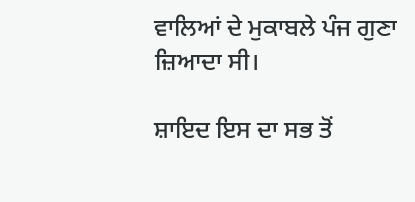ਵਾਲਿਆਂ ਦੇ ਮੁਕਾਬਲੇ ਪੰਜ ਗੁਣਾ ਜ਼ਿਆਦਾ ਸੀ।

ਸ਼ਾਇਦ ਇਸ ਦਾ ਸਭ ਤੋਂ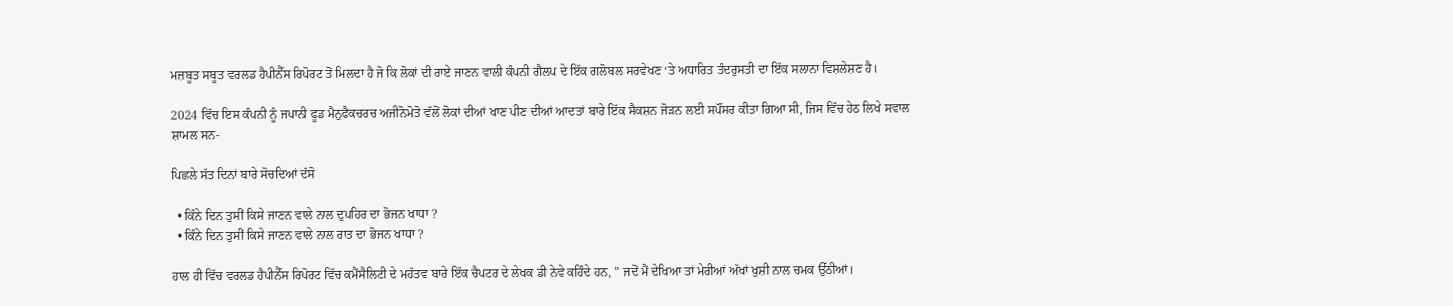ਮਜ਼ਬੂਤ ਸਬੂਤ ਵਰਲਡ ਹੈਪੀਨੈੱਸ ਰਿਪੋਰਟ ਤੋਂ ਮਿਲਦਾ ਹੈ ਜੋ ਕਿ ਲੋਕਾਂ ਦੀ ਰਾਏ ਜਾਣਨ ਵਾਲੀ ਕੰਪਨੀ ਗੈਲਪ ਦੇ ਇੱਕ ਗਲੋਬਲ ਸਰਵੇਖਣ ‘ਤੇ ਅਧਾਰਿਤ ਤੰਦਰੁਸਤੀ ਦਾ ਇੱਕ ਸਲਾਨਾ ਵਿਸ਼ਲੇਸ਼ਣ ਹੈ।

2024 ਵਿੱਚ ਇਸ ਕੰਪਨੀ ਨੂੰ ਜਪਾਨੀ ਫੂਡ ਮੈਨੁਫੈਕਚਰਚ ਅਜੀਨੋਮੋਤੋ ਵੱਲੋਂ ਲੋਕਾਂ ਦੀਆਂ ਖਾਣ ਪੀਣ ਦੀਆਂ ਆਦਤਾਂ ਬਾਰੇ ਇੱਕ ਸੈਕਸ਼ਨ ਜੋੜਨ ਲਈ ਸਪੌਂਸਰ ਕੀਤਾ ਗਿਆ ਸੀ, ਜਿਸ ਵਿੱਚ ਹੇਠ ਲਿਖੇ ਸਵਾਲ ਸ਼ਾਮਲ ਸਨ-

ਪਿਛਲੇ ਸੱਤ ਦਿਨਾਂ ਬਾਰੇ ਸੋਚਦਿਆਂ ਦੱਸੋ

  • ਕਿੰਨੇ ਦਿਨ ਤੁਸੀਂ ਕਿਸੇ ਜਾਣਨ ਵਾਲੇ ਨਾਲ ਦੁਪਹਿਰ ਦਾ ਭੋਜਨ ਖਾਧਾ ?
  • ਕਿੰਨੇ ਦਿਨ ਤੁਸੀਂ ਕਿਸੇ ਜਾਣਨ ਵਾਲੇ ਨਾਲ ਰਾਤ ਦਾ ਭੋਜਨ ਖਾਧਾ ?

ਹਾਲ ਹੀ ਵਿੱਚ ਵਰਲਡ ਹੈਪੀਨੈੱਸ ਰਿਪੋਰਟ ਵਿੱਚ ਕਮੈਂਸੈਲਿਟੀ ਦੇ ਮਹੱਤਵ ਬਾਰੇ ਇੱਕ ਚੈਪਟਰ ਦੇ ਲੇਖਕ ਡੀ ਨੇਵੇ ਕਹਿੰਦੇ ਹਨ, ” ਜਦੋਂ ਮੈਂ ਦੇਖਿਆ ਤਾਂ ਮੇਰੀਆਂ ਅੱਖਾਂ ਖੁਸ਼ੀ ਨਾਲ ਚਮਕ ਉੱਠੀਆਂ।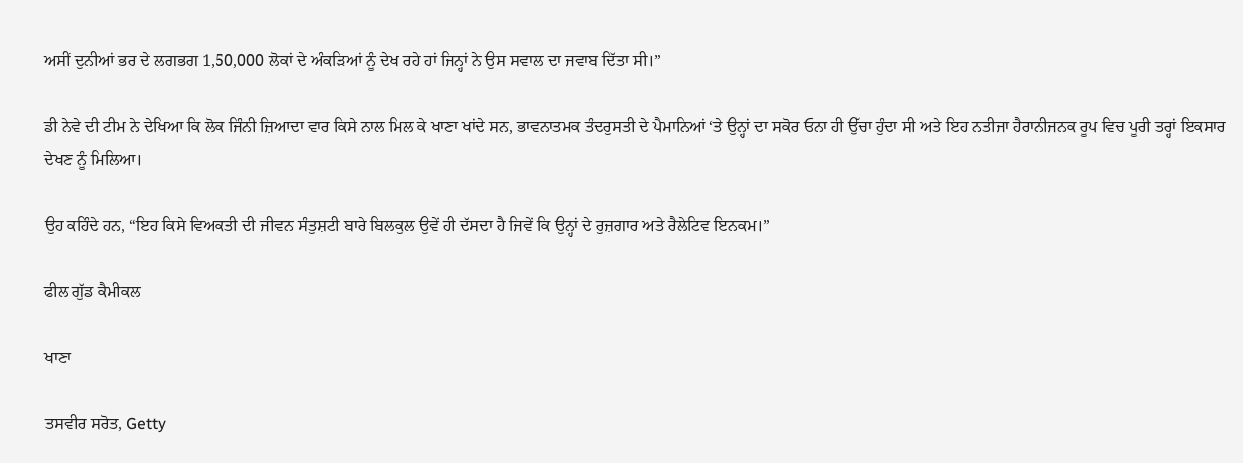ਅਸੀਂ ਦੁਨੀਆਂ ਭਰ ਦੇ ਲਗਭਗ 1,50,000 ਲੋਕਾਂ ਦੇ ਅੰਕੜਿਆਂ ਨੂੰ ਦੇਖ ਰਹੇ ਹਾਂ ਜਿਨ੍ਹਾਂ ਨੇ ਉਸ ਸਵਾਲ ਦਾ ਜਵਾਬ ਦਿੱਤਾ ਸੀ।”

ਡੀ ਨੇਵੇ ਦੀ ਟੀਮ ਨੇ ਦੇਖਿਆ ਕਿ ਲੋਕ ਜਿੰਨੀ ਜ਼ਿਆਦਾ ਵਾਰ ਕਿਸੇ ਨਾਲ ਮਿਲ ਕੇ ਖਾਣਾ ਖਾਂਦੇ ਸਨ, ਭਾਵਨਾਤਮਕ ਤੰਦਰੁਸਤੀ ਦੇ ਪੈਮਾਨਿਆਂ ‘ਤੇ ਉਨ੍ਹਾਂ ਦਾ ਸਕੋਰ ਓਨਾ ਹੀ ਉੱਚਾ ਹੁੰਦਾ ਸੀ ਅਤੇ ਇਹ ਨਤੀਜਾ ਹੈਰਾਨੀਜਨਕ ਰੂਪ ਵਿਚ ਪੂਰੀ ਤਰ੍ਹਾਂ ਇਕਸਾਰ ਦੇਖਣ ਨੂੰ ਮਿਲਿਆ।

ਉਹ ਕਹਿੰਦੇ ਹਨ, “ਇਹ ਕਿਸੇ ਵਿਅਕਤੀ ਦੀ ਜੀਵਨ ਸੰਤੁਸ਼ਟੀ ਬਾਰੇ ਬਿਲਕੁਲ ਉਵੇਂ ਹੀ ਦੱਸਦਾ ਹੈ ਜਿਵੇਂ ਕਿ ਉਨ੍ਹਾਂ ਦੇ ਰੁਜ਼ਗਾਰ ਅਤੇ ਰੈਲੇਟਿਵ ਇਨਕਮ।”

ਫੀਲ ਗੁੱਡ ਕੈਮੀਕਲ

ਖਾਣਾ

ਤਸਵੀਰ ਸਰੋਤ, Getty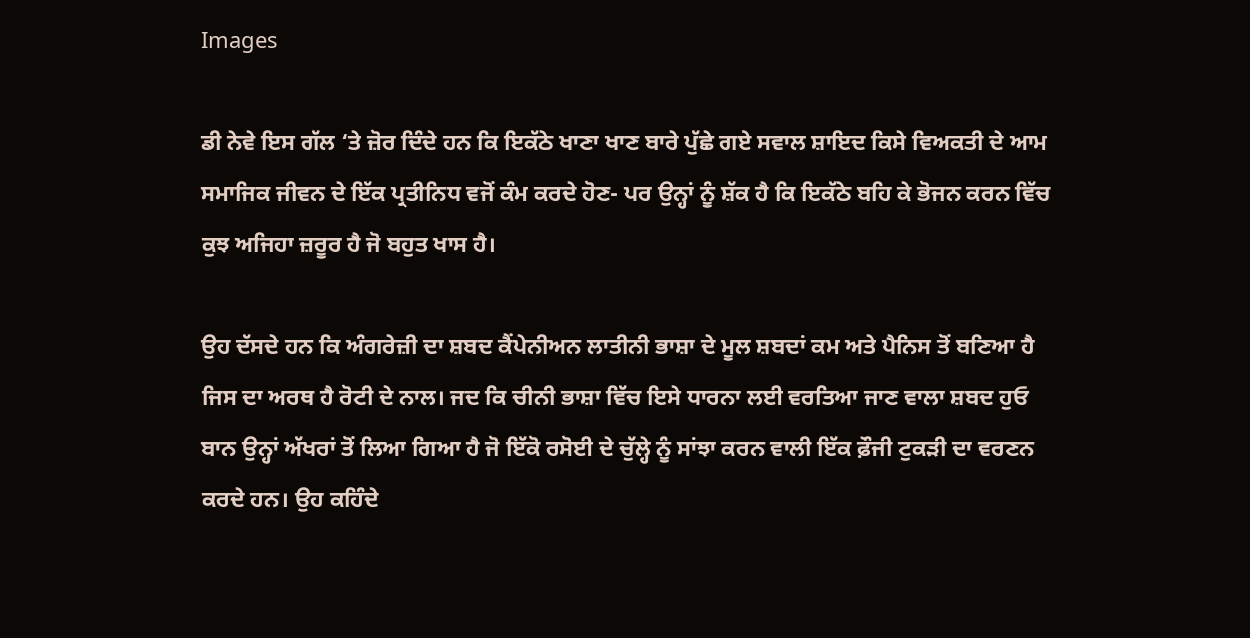Images

ਡੀ ਨੇਵੇ ਇਸ ਗੱਲ ‘ਤੇ ਜ਼ੋਰ ਦਿੰਦੇ ਹਨ ਕਿ ਇਕੱਠੇ ਖਾਣਾ ਖਾਣ ਬਾਰੇ ਪੁੱਛੇ ਗਏ ਸਵਾਲ ਸ਼ਾਇਦ ਕਿਸੇ ਵਿਅਕਤੀ ਦੇ ਆਮ ਸਮਾਜਿਕ ਜੀਵਨ ਦੇ ਇੱਕ ਪ੍ਰਤੀਨਿਧ ਵਜੋਂ ਕੰਮ ਕਰਦੇ ਹੋਣ- ਪਰ ਉਨ੍ਹਾਂ ਨੂੰ ਸ਼ੱਕ ਹੈ ਕਿ ਇਕੱਠੇ ਬਹਿ ਕੇ ਭੋਜਨ ਕਰਨ ਵਿੱਚ ਕੁਝ ਅਜਿਹਾ ਜ਼ਰੂਰ ਹੈ ਜੋ ਬਹੁਤ ਖਾਸ ਹੈ।

ਉਹ ਦੱਸਦੇ ਹਨ ਕਿ ਅੰਗਰੇਜ਼ੀ ਦਾ ਸ਼ਬਦ ਕੈਂਪੇਨੀਅਨ ਲਾਤੀਨੀ ਭਾਸ਼ਾ ਦੇ ਮੂਲ ਸ਼ਬਦਾਂ ਕਮ ਅਤੇ ਪੈਨਿਸ ਤੋਂ ਬਣਿਆ ਹੈ ਜਿਸ ਦਾ ਅਰਥ ਹੈ ਰੋਟੀ ਦੇ ਨਾਲ। ਜਦ ਕਿ ਚੀਨੀ ਭਾਸ਼ਾ ਵਿੱਚ ਇਸੇ ਧਾਰਨਾ ਲਈ ਵਰਤਿਆ ਜਾਣ ਵਾਲਾ ਸ਼ਬਦ ਹੁਓ ਬਾਨ ਉਨ੍ਹਾਂ ਅੱਖਰਾਂ ਤੋਂ ਲਿਆ ਗਿਆ ਹੈ ਜੋ ਇੱਕੋ ਰਸੋਈ ਦੇ ਚੁੱਲ੍ਹੇ ਨੂੰ ਸਾਂਝਾ ਕਰਨ ਵਾਲੀ ਇੱਕ ਫ਼ੌਜੀ ਟੁਕੜੀ ਦਾ ਵਰਣਨ ਕਰਦੇ ਹਨ। ਉਹ ਕਹਿੰਦੇ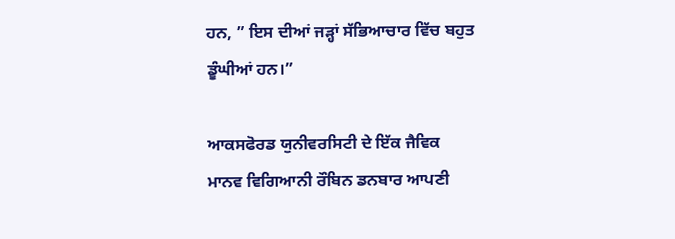ਹਨ, ” ਇਸ ਦੀਆਂ ਜੜ੍ਹਾਂ ਸੱਭਿਆਚਾਰ ਵਿੱਚ ਬਹੁਤ ਡੂੰਘੀਆਂ ਹਨ।”

ਆਕਸਫੋਰਡ ਯੁਨੀਵਰਸਿਟੀ ਦੇ ਇੱਕ ਜੈਵਿਕ ਮਾਨਵ ਵਿਗਿਆਨੀ ਰੌਬਿਨ ਡਨਬਾਰ ਆਪਣੀ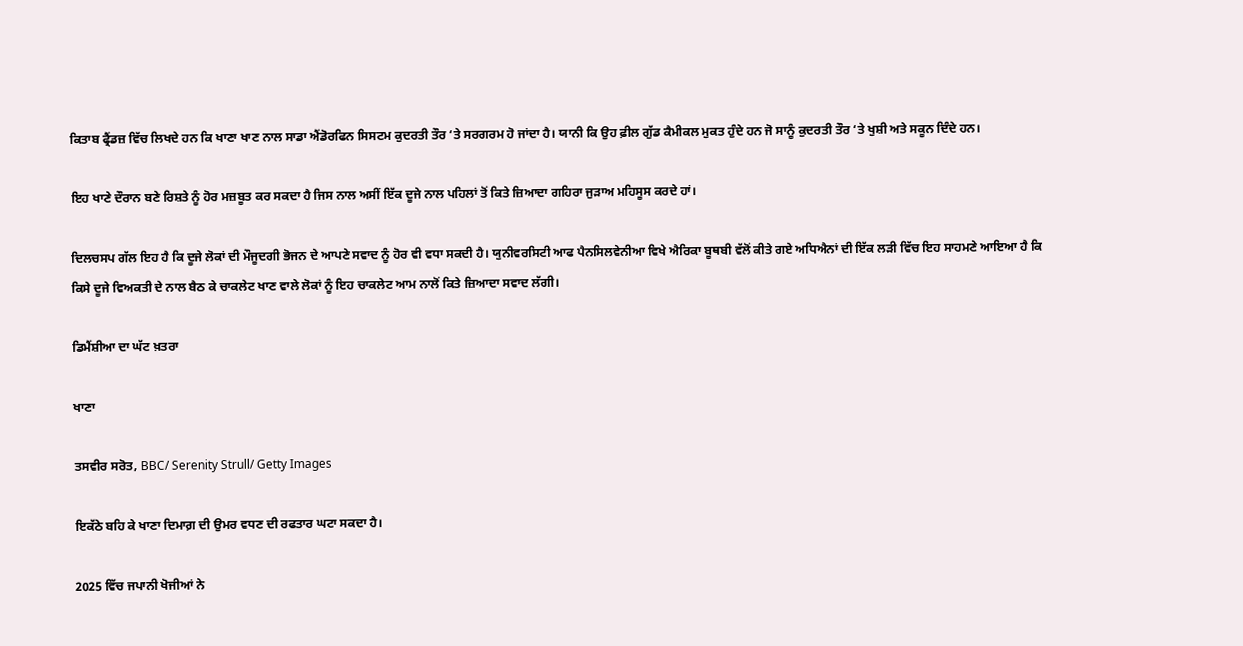ਕਿਤਾਬ ਫ੍ਰੈਂਡਜ਼ ਵਿੱਚ ਲਿਖਦੇ ਹਨ ਕਿ ਖਾਣਾ ਖਾਣ ਨਾਲ ਸਾਡਾ ਐਂਡੋਰਫਿਨ ਸਿਸਟਮ ਕੁਦਰਤੀ ਤੌਰ ‘ਤੇ ਸਰਗਰਮ ਹੋ ਜਾਂਦਾ ਹੈ। ਯਾਨੀ ਕਿ ਉਹ ਫ਼ੀਲ ਗੁੱਡ ਕੈਮੀਕਲ ਮੁਕਤ ਹੁੰਦੇ ਹਨ ਜੋ ਸਾਨੂੰ ਕੁਦਰਤੀ ਤੌਰ ‘ਤੇ ਖੁਸ਼ੀ ਅਤੇ ਸਕੂਨ ਦਿੰਦੇ ਹਨ।

ਇਹ ਖਾਣੇ ਦੌਰਾਨ ਬਣੇ ਰਿਸ਼ਤੇ ਨੂੰ ਹੋਰ ਮਜ਼ਬੂਤ ਕਰ ਸਕਦਾ ਹੈ ਜਿਸ ਨਾਲ ਅਸੀਂ ਇੱਕ ਦੂਜੇ ਨਾਲ ਪਹਿਲਾਂ ਤੋਂ ਕਿਤੇ ਜ਼ਿਆਦਾ ਗਹਿਰਾ ਜੁੜਾਅ ਮਹਿਸੂਸ ਕਰਦੇ ਹਾਂ।

ਦਿਲਚਸਪ ਗੱਲ ਇਹ ਹੈ ਕਿ ਦੂਜੇ ਲੋਕਾਂ ਦੀ ਮੌਜੂਦਗੀ ਭੋਜਨ ਦੇ ਆਪਣੇ ਸਵਾਦ ਨੂੰ ਹੋਰ ਵੀ ਵਧਾ ਸਕਦੀ ਹੈ। ਯੁਨੀਵਰਸਿਟੀ ਆਫ ਪੈਨਸਿਲਵੇਨੀਆ ਵਿਖੇ ਐਰਿਕਾ ਬੂਥਬੀ ਵੱਲੋਂ ਕੀਤੇ ਗਏ ਅਧਿਐਨਾਂ ਦੀ ਇੱਕ ਲੜੀ ਵਿੱਚ ਇਹ ਸਾਹਮਣੇ ਆਇਆ ਹੈ ਕਿ ਕਿਸੇ ਦੂਜੇ ਵਿਅਕਤੀ ਦੇ ਨਾਲ ਬੈਠ ਕੇ ਚਾਕਲੇਟ ਖਾਣ ਵਾਲੇ ਲੋਕਾਂ ਨੂੰ ਇਹ ਚਾਕਲੇਟ ਆਮ ਨਾਲੋਂ ਕਿਤੇ ਜ਼ਿਆਦਾ ਸਵਾਦ ਲੱਗੀ।

ਡਿਮੈਂਸ਼ੀਆ ਦਾ ਘੱਟ ਖ਼ਤਰਾ

ਖਾਣਾ

ਤਸਵੀਰ ਸਰੋਤ, BBC/ Serenity Strull/ Getty Images

ਇਕੱਠੇ ਬਹਿ ਕੇ ਖਾਣਾ ਦਿਮਾਗ਼ ਦੀ ਉਮਰ ਵਧਣ ਦੀ ਰਫਤਾਰ ਘਟਾ ਸਕਦਾ ਹੈ।

2025 ਵਿੱਚ ਜਪਾਨੀ ਖੋਜੀਆਂ ਨੇ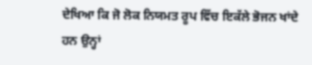ਦੇਖਿਆ ਕਿ ਜੋ ਲੋਕ ਨਿਯਮਤ ਰੂਪ ਵਿੱਚ ਇਕੱਲੇ ਭੋਜਨ ਖਾਂਦੇ ਹਨ ਉਨ੍ਹਾਂ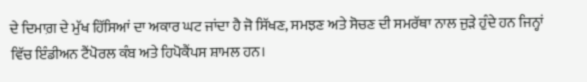ਦੇ ਦਿਮਾਗ਼ ਦੇ ਮੁੱਖ ਹਿੱਸਿਆਂ ਦਾ ਅਕਾਰ ਘਟ ਜਾਂਦਾ ਹੈ ਜੋ ਸਿੱਖਣ, ਸਮਝਣ ਅਤੇ ਸੋਚਣ ਦੀ ਸਮਰੱਥਾ ਨਾਲ ਜੁੜੇ ਹੁੰਦੇ ਹਨ ਜਿਨ੍ਹਾਂ ਵਿੱਚ ਇੰਡੀਅਨ ਟੈਂਪੋਰਲ ਕੰਬ ਅਤੇ ਹਿਪੋਕੈਂਪਸ ਸ਼ਾਮਲ ਹਨ।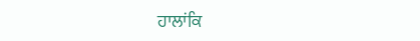ਹਾਲਾਂਕਿ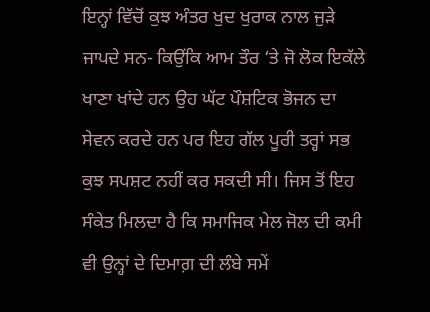ਇਨ੍ਹਾਂ ਵਿੱਚੋਂ ਕੁਝ ਅੰਤਰ ਖੁਦ ਖੁਰਾਕ ਨਾਲ ਜੁੜੇ ਜਾਪਦੇ ਸਨ- ਕਿਉਂਕਿ ਆਮ ਤੌਰ ‘ਤੇ ਜੋ ਲੋਕ ਇਕੱਲੇ ਖਾਣਾ ਖਾਂਦੇ ਹਨ ਉਹ ਘੱਟ ਪੌਸ਼ਟਿਕ ਭੋਜਨ ਦਾ ਸੇਵਨ ਕਰਦੇ ਹਨ ਪਰ ਇਹ ਗੱਲ ਪੂਰੀ ਤਰ੍ਹਾਂ ਸਭ ਕੁਝ ਸਪਸ਼ਟ ਨਹੀਂ ਕਰ ਸਕਦੀ ਸੀ। ਜਿਸ ਤੋਂ ਇਹ ਸੰਕੇਤ ਮਿਲਦਾ ਹੈ ਕਿ ਸਮਾਜਿਕ ਮੇਲ ਜੋਲ ਦੀ ਕਮੀ ਵੀ ਉਨ੍ਹਾਂ ਦੇ ਦਿਮਾਗ਼ ਦੀ ਲੰਬੇ ਸਮੇਂ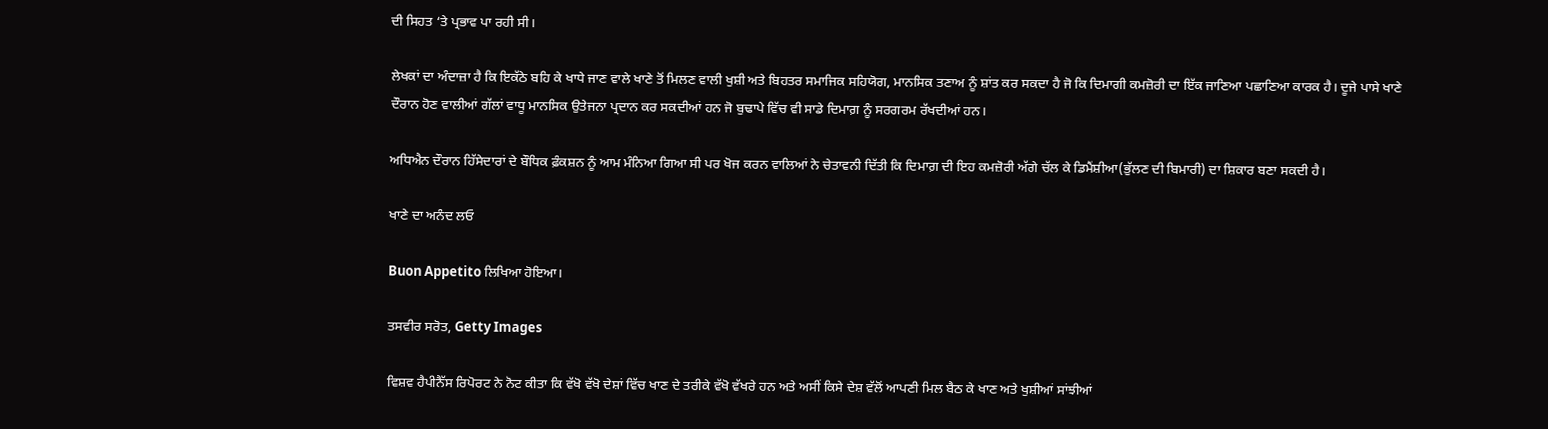ਦੀ ਸਿਹਤ ‘ਤੇ ਪ੍ਰਭਾਵ ਪਾ ਰਹੀ ਸੀ।

ਲੇਖਕਾਂ ਦਾ ਅੰਦਾਜ਼ਾ ਹੈ ਕਿ ਇਕੱਠੇ ਬਹਿ ਕੇ ਖਾਧੇ ਜਾਣ ਵਾਲੇ ਖਾਣੇ ਤੋਂ ਮਿਲਣ ਵਾਲੀ ਖੁਸ਼ੀ ਅਤੇ ਬਿਹਤਰ ਸਮਾਜਿਕ ਸਹਿਯੋਗ, ਮਾਨਸਿਕ ਤਣਾਅ ਨੂੰ ਸ਼ਾਂਤ ਕਰ ਸਕਦਾ ਹੈ ਜੋ ਕਿ ਦਿਮਾਗੀ ਕਮਜ਼ੋਰੀ ਦਾ ਇੱਕ ਜਾਣਿਆ ਪਛਾਣਿਆ ਕਾਰਕ ਹੈ। ਦੂਜੇ ਪਾਸੇ ਖਾਣੇ ਦੌਰਾਨ ਹੋਣ ਵਾਲੀਆਂ ਗੱਲਾਂ ਵਾਧੂ ਮਾਨਸਿਕ ਉਤੇਜਨਾ ਪ੍ਰਦਾਨ ਕਰ ਸਕਦੀਆਂ ਹਨ ਜੋ ਬੁਢਾਪੇ ਵਿੱਚ ਵੀ ਸਾਡੇ ਦਿਮਾਗ਼ ਨੂੰ ਸਰਗਰਮ ਰੱਖਦੀਆਂ ਹਨ।

ਅਧਿਐਨ ਦੌਰਾਨ ਹਿੱਸੇਦਾਰਾਂ ਦੇ ਬੌਧਿਕ ਫ਼ੰਕਸ਼ਨ ਨੂੰ ਆਮ ਮੰਨਿਆ ਗਿਆ ਸੀ ਪਰ ਖੋਜ ਕਰਨ ਵਾਲਿਆਂ ਨੇ ਚੇਤਾਵਨੀ ਦਿੱਤੀ ਕਿ ਦਿਮਾਗ਼ ਦੀ ਇਹ ਕਮਜ਼ੋਰੀ ਅੱਗੇ ਚੱਲ ਕੇ ਡਿਮੈਂਸ਼ੀਆ(ਭੁੱਲਣ ਦੀ ਬਿਮਾਰੀ) ਦਾ ਸ਼ਿਕਾਰ ਬਣਾ ਸਕਦੀ ਹੈ।

ਖਾਣੇ ਦਾ ਅਨੰਦ ਲਓ

Buon Appetito ਲਿਖਿਆ ਹੋਇਆ।

ਤਸਵੀਰ ਸਰੋਤ, Getty Images

ਵਿਸ਼ਵ ਹੈਪੀਨੈੱਸ ਰਿਪੋਰਟ ਨੇ ਨੋਟ ਕੀਤਾ ਕਿ ਵੱਖੋ ਵੱਖੋ ਦੇਸ਼ਾਂ ਵਿੱਚ ਖਾਣ ਦੇ ਤਰੀਕੇ ਵੱਖੋ ਵੱਖਰੇ ਹਨ ਅਤੇ ਅਸੀਂ ਕਿਸੇ ਦੇਸ਼ ਵੱਲੋਂ ਆਪਣੀ ਮਿਲ ਬੈਠ ਕੇ ਖਾਣ ਅਤੇ ਖੁਸ਼ੀਆਂ ਸਾਂਝੀਆਂ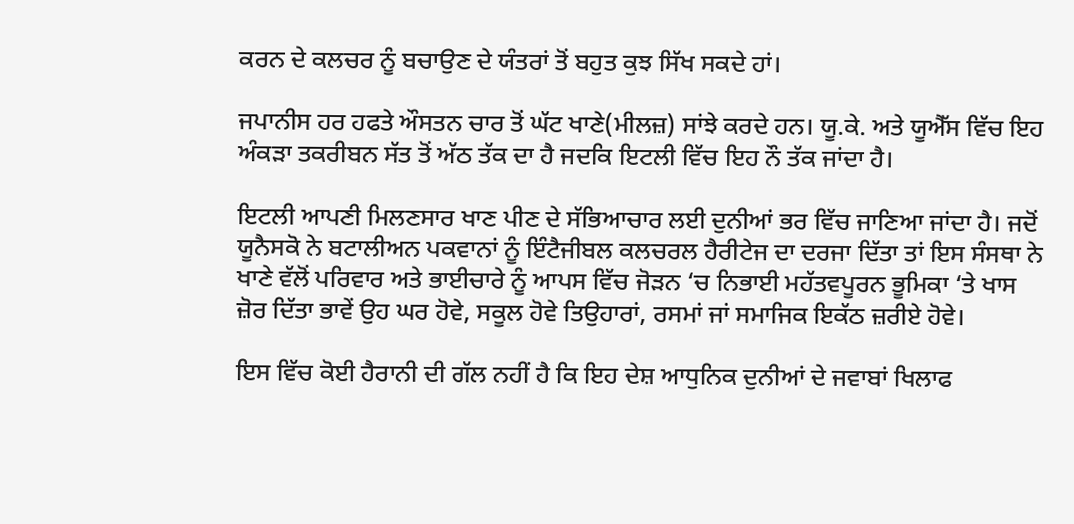ਕਰਨ ਦੇ ਕਲਚਰ ਨੂੰ ਬਚਾਉਣ ਦੇ ਯੰਤਰਾਂ ਤੋਂ ਬਹੁਤ ਕੁਝ ਸਿੱਖ ਸਕਦੇ ਹਾਂ।

ਜਪਾਨੀਸ ਹਰ ਹਫਤੇ ਔਸਤਨ ਚਾਰ ਤੋਂ ਘੱਟ ਖਾਣੇ(ਮੀਲਜ਼) ਸਾਂਝੇ ਕਰਦੇ ਹਨ। ਯੂ.ਕੇ. ਅਤੇ ਯੂਐੱਸ ਵਿੱਚ ਇਹ ਅੰਕੜਾ ਤਕਰੀਬਨ ਸੱਤ ਤੋਂ ਅੱਠ ਤੱਕ ਦਾ ਹੈ ਜਦਕਿ ਇਟਲੀ ਵਿੱਚ ਇਹ ਨੌ ਤੱਕ ਜਾਂਦਾ ਹੈ।

ਇਟਲੀ ਆਪਣੀ ਮਿਲਣਸਾਰ ਖਾਣ ਪੀਣ ਦੇ ਸੱਭਿਆਚਾਰ ਲਈ ਦੁਨੀਆਂ ਭਰ ਵਿੱਚ ਜਾਣਿਆ ਜਾਂਦਾ ਹੈ। ਜਦੋਂ ਯੂਨੈਸਕੋ ਨੇ ਬਟਾਲੀਅਨ ਪਕਵਾਨਾਂ ਨੂੰ ਇੰਟੈਜੀਬਲ ਕਲਚਰਲ ਹੈਰੀਟੇਜ ਦਾ ਦਰਜਾ ਦਿੱਤਾ ਤਾਂ ਇਸ ਸੰਸਥਾ ਨੇ ਖਾਣੇ ਵੱਲੋਂ ਪਰਿਵਾਰ ਅਤੇ ਭਾਈਚਾਰੇ ਨੂੰ ਆਪਸ ਵਿੱਚ ਜੋੜਨ ‘ਚ ਨਿਭਾਈ ਮਹੱਤਵਪੂਰਨ ਭੂਮਿਕਾ ‘ਤੇ ਖਾਸ ਜ਼ੋਰ ਦਿੱਤਾ ਭਾਵੇਂ ਉਹ ਘਰ ਹੋਵੇ, ਸਕੂਲ ਹੋਵੇ ਤਿਉਹਾਰਾਂ, ਰਸਮਾਂ ਜਾਂ ਸਮਾਜਿਕ ਇਕੱਠ ਜ਼ਰੀਏ ਹੋਵੇ।

ਇਸ ਵਿੱਚ ਕੋਈ ਹੈਰਾਨੀ ਦੀ ਗੱਲ ਨਹੀਂ ਹੈ ਕਿ ਇਹ ਦੇਸ਼ ਆਧੁਨਿਕ ਦੁਨੀਆਂ ਦੇ ਜਵਾਬਾਂ ਖਿਲਾਫ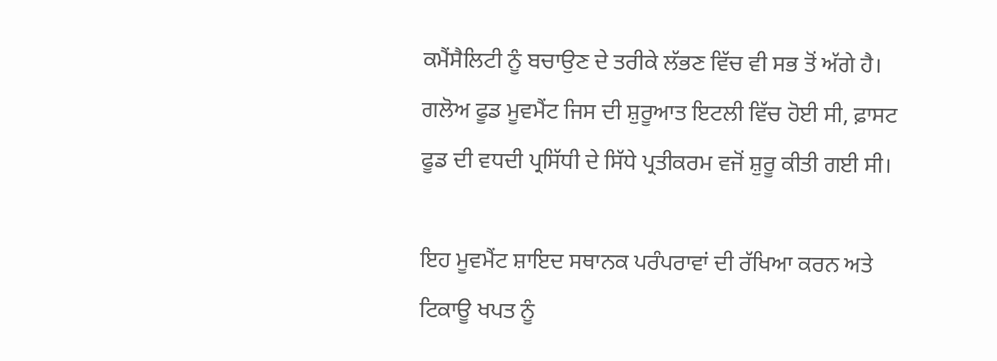ਕਮੈਂਸੈਲਿਟੀ ਨੂੰ ਬਚਾਉਣ ਦੇ ਤਰੀਕੇ ਲੱਭਣ ਵਿੱਚ ਵੀ ਸਭ ਤੋਂ ਅੱਗੇ ਹੈ। ਗਲੋਅ ਫੂਡ ਮੂਵਮੈਂਟ ਜਿਸ ਦੀ ਸ਼ੁਰੂਆਤ ਇਟਲੀ ਵਿੱਚ ਹੋਈ ਸੀ, ਫ਼ਾਸਟ ਫੂਡ ਦੀ ਵਧਦੀ ਪ੍ਰਸਿੱਧੀ ਦੇ ਸਿੱਧੇ ਪ੍ਰਤੀਕਰਮ ਵਜੋਂ ਸ਼ੁਰੂ ਕੀਤੀ ਗਈ ਸੀ।

ਇਹ ਮੂਵਮੈਂਟ ਸ਼ਾਇਦ ਸਥਾਨਕ ਪਰੰਪਰਾਵਾਂ ਦੀ ਰੱਖਿਆ ਕਰਨ ਅਤੇ ਟਿਕਾਊ ਖਪਤ ਨੂੰ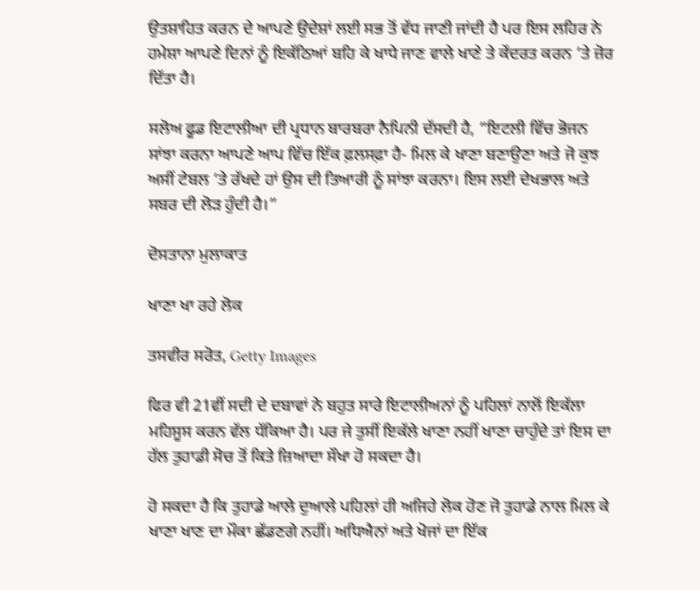ਉਤਸ਼ਾਹਿਤ ਕਰਨ ਦੇ ਆਪਣੇ ਉਦੇਸ਼ਾਂ ਲਈ ਸਭ ਤੋਂ ਵੱਧ ਜਾਣੀ ਜਾਂਦੀ ਹੈ ਪਰ ਇਸ ਲਹਿਰ ਨੇ ਹਮੇਸ਼ਾ ਆਪਣੇ ਦਿਨਾਂ ਨੂੰ ਇਕੱਠਿਆਂ ਬਹਿ ਕੇ ਖਾਧੇ ਜਾਣ ਵਾਲੇ ਖਾਣੇ ਤੇ ਕੇਂਦਰਤ ਕਰਨ ‘ਤੇ ਜ਼ੋਰ ਦਿੱਤਾ ਹੈ।

ਸਲੋਅ ਫੂਡ ਇਟਾਲੀਆ ਦੀ ਪ੍ਰਧਾਨ ਬਾਰਬਰਾ ਨੈਪਿਨੀ ਦੱਸਦੀ ਹੈ, “ਇਟਲੀ ਵਿੱਚ ਭੋਜਨ ਸਾਂਝਾ ਕਰਨਾ ਆਪਣੇ ਆਪ ਵਿੱਚ ਇੱਕ ਫ਼ਲਸਫ਼ਾ ਹੈ- ਮਿਲ ਕੇ ਖਾਣਾ ਬਣਾਉਣਾ ਅਤੇ ਜੋ ਕੁਝ ਅਸੀਂ ਟੇਬਲ ‘ਤੇ ਰੱਖਦੇ ਹਾਂ ਉਸ ਦੀ ਤਿਆਰੀ ਨੂੰ ਸਾਂਝਾ ਕਰਨਾ। ਇਸ ਲਈ ਦੇਖਭਾਲ ਅਤੇ ਸਬਰ ਦੀ ਲੋੜ ਹੁੰਦੀ ਹੈ।”

ਦੋਸਤਾਨਾ ਮੁਲਾਕਾਤ

ਖਾਣਾ ਖਾ ਰਹੇ ਲੋਕ

ਤਸਵੀਰ ਸਰੋਤ, Getty Images

ਫਿਰ ਵੀ 21ਵੀਂ ਸਦੀ ਦੇ ਦਬਾਵਾਂ ਨੇ ਬਹੁਤ ਸਾਰੇ ਇਟਾਲੀਅਨਾਂ ਨੂੰ ਪਹਿਲਾਂ ਨਾਲੋਂ ਇਕੱਲਾ ਮਹਿਸੂਸ ਕਰਨ ਵੱਲ ਧੱਕਿਆ ਹੈ। ਪਰ ਜੇ ਤੁਸੀਂ ਇਕੱਲੇ ਖਾਣਾ ਨਹੀਂ ਖਾਣਾ ਚਾਹੁੰਦੇ ਤਾਂ ਇਸ ਦਾ ਹੱਲ ਤੁਹਾਡੀ ਸੋਚ ਤੋਂ ਕਿਤੇ ਜ਼ਿਆਦਾ ਸੌਖਾ ਹੋ ਸਕਦਾ ਹੈ।

ਹੋ ਸਕਦਾ ਹੈ ਕਿ ਤੁਹਾਡੇ ਆਲੇ ਦੁਆਲੇ ਪਹਿਲਾਂ ਹੀ ਅਜਿਹੇ ਲੋਕ ਹੋਣ ਜੋ ਤੁਹਾਡੇ ਨਾਲ ਮਿਲ ਕੇ ਖਾਣਾ ਖਾਣ ਦਾ ਮੌਕਾ ਛੱਡਣਗੇ ਨਹੀਂ। ਅਧਿਐਨਾਂ ਅਤੇ ਖੋਜਾਂ ਦਾ ਇੱਕ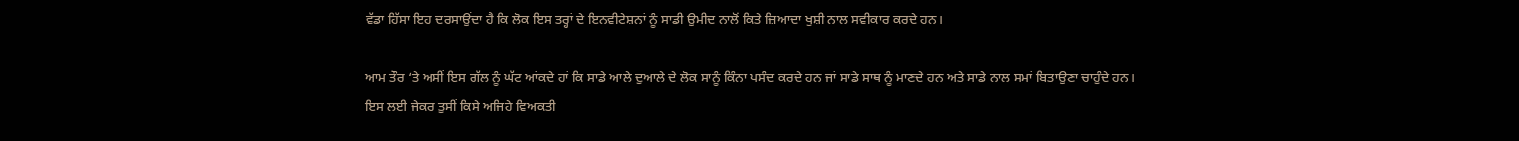ਵੱਡਾ ਹਿੱਸਾ ਇਹ ਦਰਸਾਉਂਦਾ ਹੈ ਕਿ ਲੋਕ ਇਸ ਤਰ੍ਹਾਂ ਦੇ ਇਨਵੀਟੇਸ਼ਨਾਂ ਨੂੰ ਸਾਡੀ ਉਮੀਦ ਨਾਲੋਂ ਕਿਤੇ ਜ਼ਿਆਦਾ ਖੁਸ਼ੀ ਨਾਲ ਸਵੀਕਾਰ ਕਰਦੇ ਹਨ।

ਆਮ ਤੌਰ ‘ਤੇ ਅਸੀਂ ਇਸ ਗੱਲ ਨੂੰ ਘੱਟ ਆਂਕਦੇ ਹਾਂ ਕਿ ਸਾਡੇ ਆਲੇ ਦੁਆਲੇ ਦੇ ਲੋਕ ਸਾਨੂੰ ਕਿੰਨਾ ਪਸੰਦ ਕਰਦੇ ਹਨ ਜਾਂ ਸਾਡੇ ਸਾਥ ਨੂੰ ਮਾਣਦੇ ਹਨ ਅਤੇ ਸਾਡੇ ਨਾਲ ਸਮਾਂ ਬਿਤਾਉਣਾ ਚਾਹੁੰਦੇ ਹਨ। ਇਸ ਲਈ ਜੇਕਰ ਤੁਸੀਂ ਕਿਸੇ ਅਜਿਹੇ ਵਿਅਕਤੀ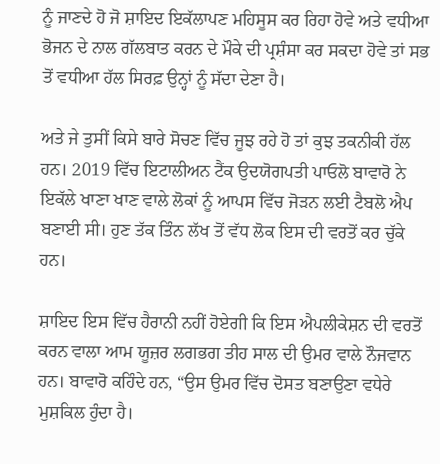ਨੂੰ ਜਾਣਦੇ ਹੋ ਜੋ ਸ਼ਾਇਦ ਇਕੱਲਾਪਣ ਮਹਿਸੂਸ ਕਰ ਰਿਹਾ ਹੋਵੇ ਅਤੇ ਵਧੀਆ ਭੋਜਨ ਦੇ ਨਾਲ ਗੱਲਬਾਤ ਕਰਨ ਦੇ ਮੌਕੇ ਦੀ ਪ੍ਰਸ਼ੰਸਾ ਕਰ ਸਕਦਾ ਹੋਵੇ ਤਾਂ ਸਭ ਤੋਂ ਵਧੀਆ ਹੱਲ ਸਿਰਫ਼ ਉਨ੍ਹਾਂ ਨੂੰ ਸੱਦਾ ਦੇਣਾ ਹੈ।

ਅਤੇ ਜੇ ਤੁਸੀਂ ਕਿਸੇ ਬਾਰੇ ਸੋਚਣ ਵਿੱਚ ਜੂਝ ਰਹੇ ਹੋ ਤਾਂ ਕੁਝ ਤਕਨੀਕੀ ਹੱਲ ਹਨ। 2019 ਵਿੱਚ ਇਟਾਲੀਅਨ ਟੈਂਕ ਉਦਯੋਗਪਤੀ ਪਾਓਲੋ ਬਾਵਾਰੋ ਨੇ ਇਕੱਲੇ ਖਾਣਾ ਖਾਣ ਵਾਲੇ ਲੋਕਾਂ ਨੂੰ ਆਪਸ ਵਿੱਚ ਜੋੜਨ ਲਈ ਟੈਬਲੋ ਐਪ ਬਣਾਈ ਸੀ। ਹੁਣ ਤੱਕ ਤਿੰਨ ਲੱਖ ਤੋਂ ਵੱਧ ਲੋਕ ਇਸ ਦੀ ਵਰਤੋਂ ਕਰ ਚੁੱਕੇ ਹਨ।

ਸ਼ਾਇਦ ਇਸ ਵਿੱਚ ਹੈਰਾਨੀ ਨਹੀਂ ਹੋਏਗੀ ਕਿ ਇਸ ਐਪਲੀਕੇਸ਼ਨ ਦੀ ਵਰਤੋਂ ਕਰਨ ਵਾਲਾ ਆਮ ਯੂਜ਼ਰ ਲਗਭਗ ਤੀਹ ਸਾਲ ਦੀ ਉਮਰ ਵਾਲੇ ਨੌਜਵਾਨ ਹਨ। ਬਾਵਾਰੋ ਕਹਿੰਦੇ ਹਨ, “ਉਸ ਉਮਰ ਵਿੱਚ ਦੋਸਤ ਬਣਾਉਣਾ ਵਧੇਰੇ ਮੁਸ਼ਕਿਲ ਹੁੰਦਾ ਹੈ।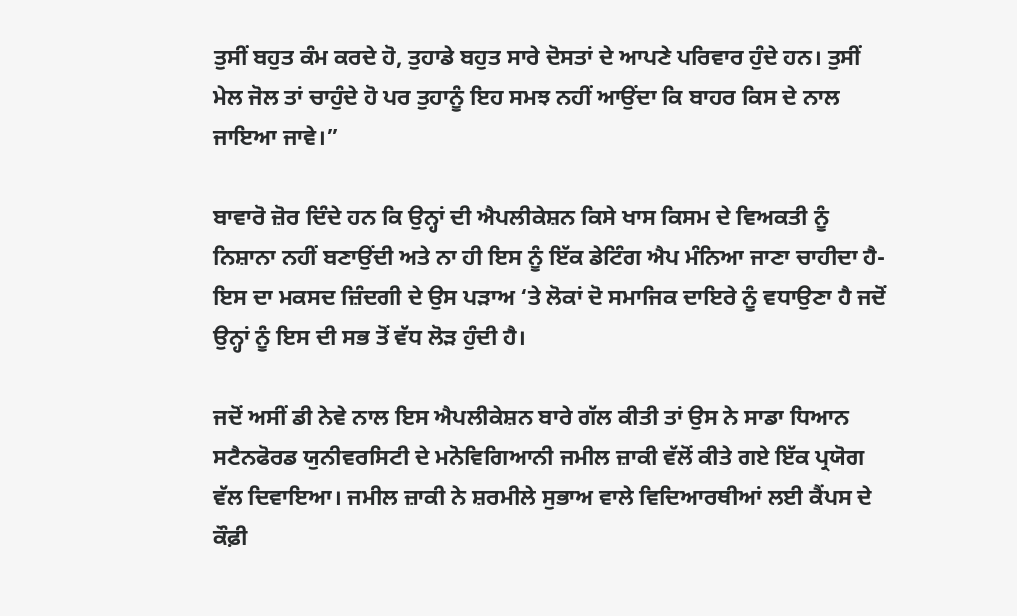ਤੁਸੀਂ ਬਹੁਤ ਕੰਮ ਕਰਦੇ ਹੋ, ਤੁਹਾਡੇ ਬਹੁਤ ਸਾਰੇ ਦੋਸਤਾਂ ਦੇ ਆਪਣੇ ਪਰਿਵਾਰ ਹੁੰਦੇ ਹਨ। ਤੁਸੀਂ ਮੇਲ ਜੋਲ ਤਾਂ ਚਾਹੁੰਦੇ ਹੋ ਪਰ ਤੁਹਾਨੂੰ ਇਹ ਸਮਝ ਨਹੀਂ ਆਉਂਦਾ ਕਿ ਬਾਹਰ ਕਿਸ ਦੇ ਨਾਲ ਜਾਇਆ ਜਾਵੇ।”

ਬਾਵਾਰੋ ਜ਼ੋਰ ਦਿੰਦੇ ਹਨ ਕਿ ਉਨ੍ਹਾਂ ਦੀ ਐਪਲੀਕੇਸ਼ਨ ਕਿਸੇ ਖਾਸ ਕਿਸਮ ਦੇ ਵਿਅਕਤੀ ਨੂੰ ਨਿਸ਼ਾਨਾ ਨਹੀਂ ਬਣਾਉਂਦੀ ਅਤੇ ਨਾ ਹੀ ਇਸ ਨੂੰ ਇੱਕ ਡੇਟਿੰਗ ਐਪ ਮੰਨਿਆ ਜਾਣਾ ਚਾਹੀਦਾ ਹੈ- ਇਸ ਦਾ ਮਕਸਦ ਜ਼ਿੰਦਗੀ ਦੇ ਉਸ ਪੜਾਅ ‘ਤੇ ਲੋਕਾਂ ਦੋ ਸਮਾਜਿਕ ਦਾਇਰੇ ਨੂੰ ਵਧਾਉਣਾ ਹੈ ਜਦੋਂ ਉਨ੍ਹਾਂ ਨੂੰ ਇਸ ਦੀ ਸਭ ਤੋਂ ਵੱਧ ਲੋੜ ਹੁੰਦੀ ਹੈ।

ਜਦੋਂ ਅਸੀਂ ਡੀ ਨੇਵੇ ਨਾਲ ਇਸ ਐਪਲੀਕੇਸ਼ਨ ਬਾਰੇ ਗੱਲ ਕੀਤੀ ਤਾਂ ਉਸ ਨੇ ਸਾਡਾ ਧਿਆਨ ਸਟੈਨਫੋਰਡ ਯੁਨੀਵਰਸਿਟੀ ਦੇ ਮਨੋਵਿਗਿਆਨੀ ਜਮੀਲ ਜ਼ਾਕੀ ਵੱਲੋਂ ਕੀਤੇ ਗਏ ਇੱਕ ਪ੍ਰਯੋਗ ਵੱਲ ਦਿਵਾਇਆ। ਜਮੀਲ ਜ਼ਾਕੀ ਨੇ ਸ਼ਰਮੀਲੇ ਸੁਭਾਅ ਵਾਲੇ ਵਿਦਿਆਰਥੀਆਂ ਲਈ ਕੈਂਪਸ ਦੇ ਕੌਫ਼ੀ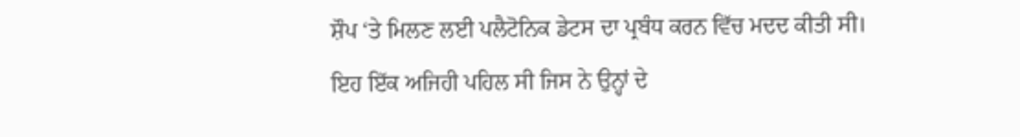ਸ਼ੌਪ ‘ਤੇ ਮਿਲਣ ਲਈ ਪਲੈਟੋਨਿਕ ਡੇਟਸ ਦਾ ਪ੍ਰਬੰਧ ਕਰਨ ਵਿੱਚ ਮਦਦ ਕੀਤੀ ਸੀ। ਇਹ ਇੱਕ ਅਜਿਹੀ ਪਹਿਲ ਸੀ ਜਿਸ ਨੇ ਉਨ੍ਹਾਂ ਦੇ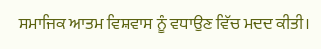ਸਮਾਜਿਕ ਆਤਮ ਵਿਸ਼ਵਾਸ ਨੂੰ ਵਧਾਉਣ ਵਿੱਚ ਮਦਦ ਕੀਤੀ।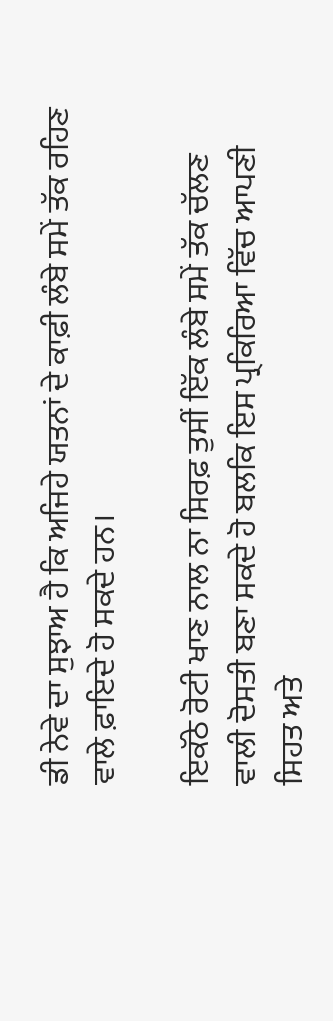ਡੀ ਨੇਵੇ ਦਾ ਸੁਝਾਅ ਹੈ ਕਿ ਅਜਿਹੇ ਯਤਨਾਂ ਦੇ ਕਾਫ਼ੀ ਲੰਬੇ ਸਮੇਂ ਤੱਕ ਰਹਿਣ ਵਾਲੇ ਫ਼ਾਇਦੇ ਹੋ ਸਕਦੇ ਹਨ।

ਇਕੱਠੇ ਰੋਟੀ ਖਾਣ ਨਾਲ ਨਾ ਸਿਰਫ਼ ਤੁਸੀਂ ਇੱਕ ਲੰਬੇ ਸਮੇਂ ਤੱਕ ਚੱਲਣ ਵਾਲੀ ਦੋਸਤੀ ਬਣਾ ਸਕਦੇ ਹੋ ਬਲਕਿ ਇਸ ਪ੍ਰਕਿਰਿਆ ਵਿੱਚ ਆਪਣੀ ਸਿਹਤ ਅਤੇ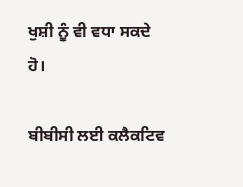ਖੁਸ਼ੀ ਨੂੰ ਵੀ ਵਧਾ ਸਕਦੇ ਹੋ।

ਬੀਬੀਸੀ ਲਈ ਕਲੈਕਟਿਵ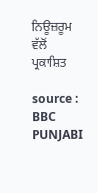ਨਿਊਜ਼ਰੂਮ ਵੱਲੋਂ ਪ੍ਰਕਾਸ਼ਿਤ

source : BBC PUNJABI